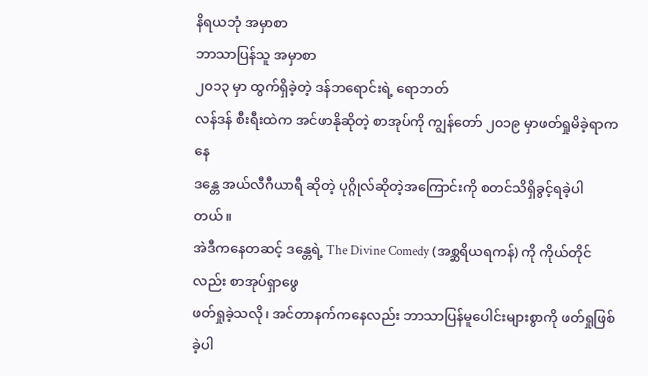နိရယဘုံ အမှာစာ
ဘာသာပြန်သူ အမှာစာ
၂၀၁၃ မှာ ထွက်ရှိခဲ့တဲ့ ဒန်ဘရောင်းရဲ့ ရောဘတ်
လန်ဒန် စီးရီးထဲက အင်ဖာနိုဆိုတဲ့ စာအုပ်ကို ကျွန်တော် ၂၀၁၉ မှာဖတ်ရှုမိခဲ့ရာကနေ
ဒန္တေ အယ်လီဂီယာရီ ဆိုတဲ့ ပုဂ္ဂိုလ်ဆိုတဲ့အကြောင်းကို စတင်သိရှိခွင့်ရခဲ့ပါတယ်။
အဲဒီကနေတဆင့် ဒန္တေရဲ့ The Divine Comedy (အစ္ဆရိယရကန်) ကို ကိုယ်တိုင်လည်း စာအုပ်ရှာဖွေ
ဖတ်ရှုခဲ့သလို၊ အင်တာနက်ကနေလည်း ဘာသာပြန်မူပေါင်းများစွာကို ဖတ်ရှုဖြစ်ခဲ့ပါ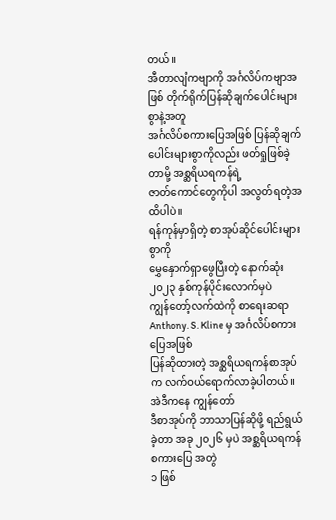တယ်။
အီတာလျံကဗျာကို အင်္ဂလိပ်ကဗျာအဖြစ် တိုက်ရိုက်ပြန်ဆိုချက်ပေါင်းများစွာနဲ့အတူ
အင်္ဂလိပ်စကားပြေအဖြစ် ပြန်ဆိုချက်ပေါင်းများစွာကိုလည်း ဖတ်ရှုဖြစ်ခဲ့တာမို့ အစ္ဆရိယရကန်ရဲ့
ဇာတ်ကောင်တွေကိုပါ အလွတ်ရတဲ့အထိပါပဲ။
ရန်ကုန်မှာရှိတဲ့ စာအုပ်ဆိုင်ပေါင်းများစွာကို
မွှေနှောက်ရှာဖွေပြီးတဲ့ နောက်ဆုံး ၂၀၂၃ နှစ်ကုန်ပိုင်းလောက်မှပဲ
ကျွန်တော့်လက်ထဲကို စာရေးဆရာ Anthony. S. Kline မှ အင်္ဂလိပ်စကားပြေအဖြစ်
ပြန်ဆိုထားတဲ့ အစ္ဆရိယရကန်စာအုပ်က လက်ဝယ်ရောက်လာခဲ့ပါတယ်။ အဲဒီကနေ ကျွန်တော်
ဒီစာအုပ်ကို ဘာသာပြန်ဆိုဖို့ ရည်ရွယ်ခဲ့တာ အခု ၂၀၂၆ မှပဲ အစ္ဆရိယရကန်စကားပြေ အတွဲ
၁ ဖြစ်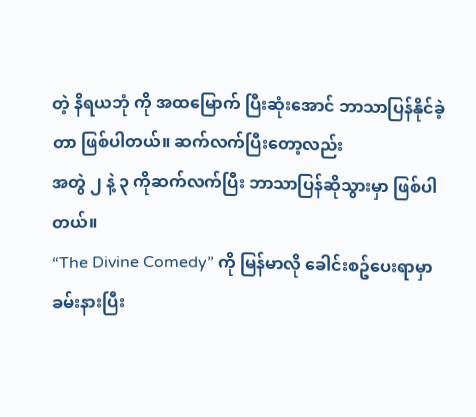တဲ့ နိရယဘုံ ကို အထမြောက် ပြီးဆုံးအောင် ဘာသာပြန်နိုင်ခဲ့တာ ဖြစ်ပါတယ်။ ဆက်လက်ပြီးတော့လည်း
အတွဲ ၂ နဲ့ ၃ ကိုဆက်လက်ပြီး ဘာသာပြန်ဆိုသွားမှာ ဖြစ်ပါတယ်။
“The Divine Comedy” ကို မြန်မာလို ခေါင်းစဥ်ပေးရာမှာ
ခမ်းနားပြီး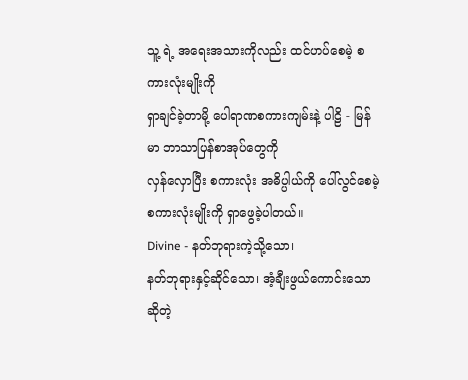သူ့ ရဲ့ အရေးအသားကိုလည်း ထင်ဟပ်စေမဲ့ စကားလုံးမျိုးကို
ရှာချင်ခဲ့တာမို့ ပေါရာဏစကားကျမ်းနဲ့ ပါဠိ - မြန်မာ ဘာသာပြန်စာအုပ်တွေကို
လှန်လှောပြီး စကားလုံး အဓိပ္ပါယ်ကို ပေါ်လွင်စေမဲ့ စကားလုံးမျိုးကို ရှာဖွေခဲ့ပါတယ်။
Divine - နတ်ဘုရားကဲ့သို့သော၊
နတ်ဘုရားနှင့်ဆိုင်သော၊ အံ့ချီးဖွယ်ကောင်းသော ဆိုတဲ့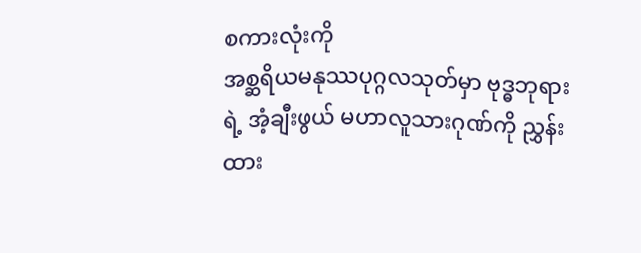စကားလုံးကို
အစ္ဆရိယမနုဿပုဂ္ဂလသုတ်မှာ ဗုဒ္ဓဘုရားရဲ့ အံ့ချီးဖွယ် မဟာလူသားဂုဏ်ကို ညွှန်းထား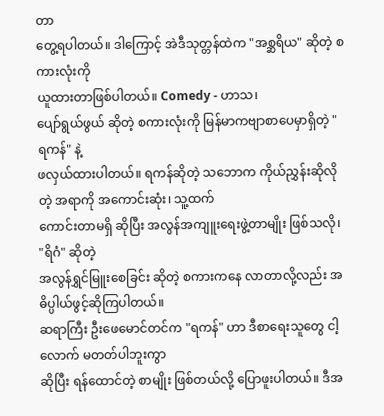တာ
တွေ့ရပါတယ်။ ဒါကြောင့် အဲဒီသုတ္တန်ထဲက "အစ္ဆရိယ" ဆိုတဲ့ စကားလုံးကို
ယူထားတာဖြစ်ပါတယ်။ Comedy - ဟာသ၊
ပျော်ရွယ်ဖွယ် ဆိုတဲ့ စကားလုံးကို မြန်မာကဗျာစာပေမှာရှိတဲ့ "ရကန်" နဲ့
ဖလှယ်ထားပါတယ်။ ရကန်ဆိုတဲ့ သဘောက ကိုယ်ညွှန်းဆိုလိုတဲ့ အရာကို အကောင်းဆုံး၊ သူ့ထက်
ကောင်းတာမရှိ ဆိုပြီး အလွန်အကျူးရေးဖွဲ့တာမျိုး ဖြစ်သလို၊ "ရိဂံ" ဆိုတဲ့
အလွန်ရွှင်မြူးစေခြင်း ဆိုတဲ့ စကားကနေ လာတာလို့လည်း အဓိပ္ပါယ်ဖွင့်ဆိုကြပါတယ်။
ဆရာကြီး ဦးဖေမောင်တင်က "ရကန်" ဟာ ဒီစာရေးသူတွေ ငါ့လောက် မတတ်ပါဘူးကွာ
ဆိုပြီး ရန်ထောင်တဲ့ စာမျိုး ဖြစ်တယ်လို့ ပြောဖူးပါတယ်။ ဒီအ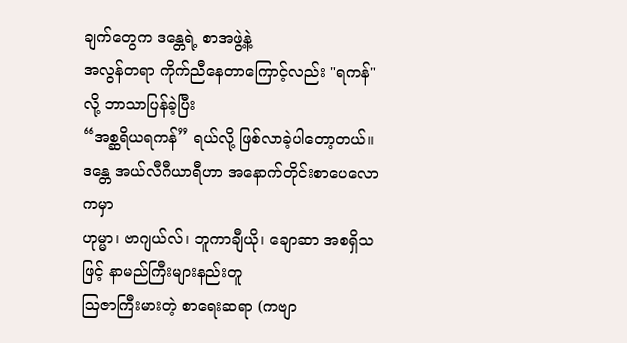ချက်တွေက ဒန္တေရဲ့ စာအဖွဲ့နဲ့
အလွန်တရာ ကိုက်ညီနေတာကြောင့်လည်း "ရကန်" လို့ ဘာသာပြန်ခဲ့ပြီး
“အစ္ဆရိယရကန်” ရယ်လို့ ဖြစ်လာခဲ့ပါတော့တယ်။
ဒန္တေ အယ်လီဂီယာရီဟာ အနောက်တိုင်းစာပေလောကမှာ
ဟုမ္မာ၊ ဗာဂျယ်လ်၊ ဘူကာချီယို၊ ချောဆာ အစရှိသဖြင့် နာမည်ကြီးများနည်းတူ
သြဇာကြီးမားတဲ့ စာရေးဆရာ (ကဗျာ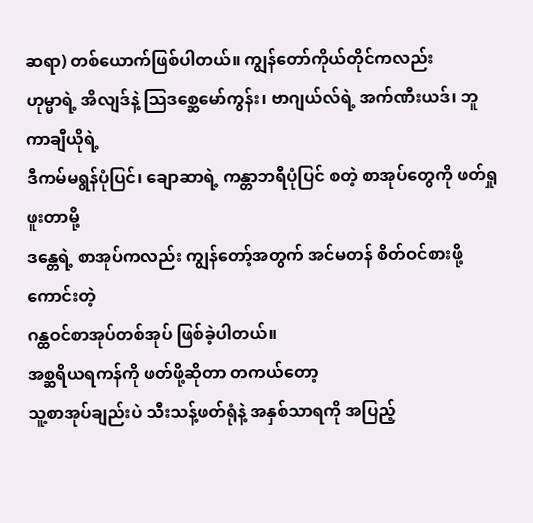ဆရာ) တစ်ယောက်ဖြစ်ပါတယ်။ ကျွန်တော်ကိုယ်တိုင်ကလည်း
ဟုမ္မာရဲ့ အိလျဒ်နဲ့ သြဒစ္ဆေမော်ကွန်း၊ ဗာဂျယ်လ်ရဲ့ အက်ဏီးယဒ်၊ ဘူကာချီယိုရဲ့
ဒီကမ်မရွန်ပုံပြင်၊ ချောဆာရဲ့ ကန္တာဘရီပုံပြင် စတဲ့ စာအုပ်တွေကို ဖတ်ရှုဖူးတာမို့
ဒန္တေရဲ့ စာအုပ်ကလည်း ကျွန်တော့်အတွက် အင်မတန် စိတ်ဝင်စားဖို့ကောင်းတဲ့
ဂန္ထဝင်စာအုပ်တစ်အုပ် ဖြစ်ခဲ့ပါတယ်။
အစ္ဆရိယရကန်ကို ဖတ်ဖို့ဆိုတာ တကယ်တော့
သူ့စာအုပ်ချည်းပဲ သီးသန့်ဖတ်ရုံနဲ့ အနှစ်သာရကို အပြည့်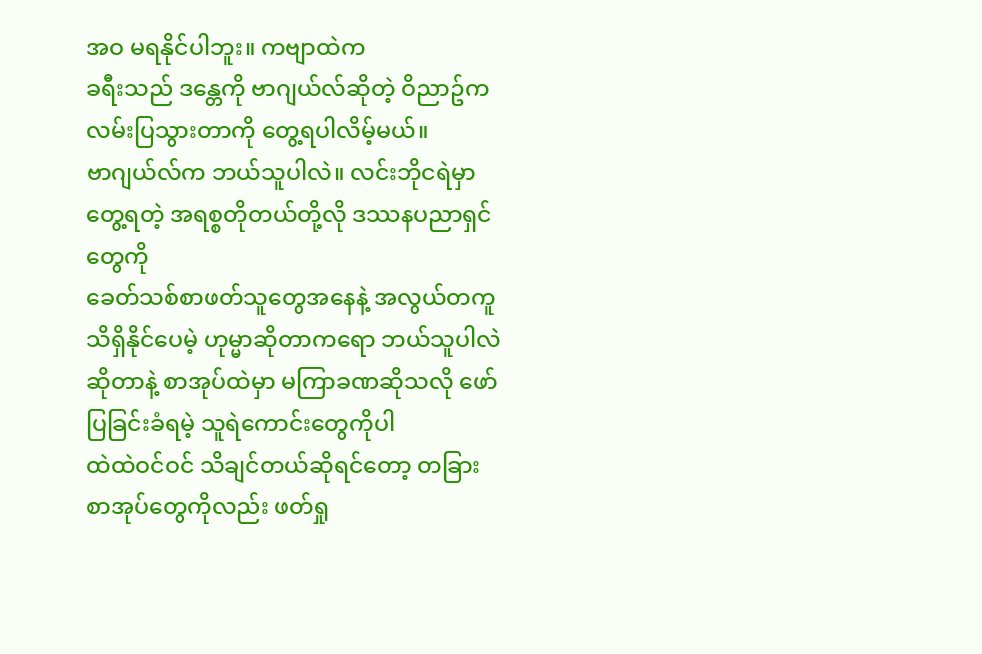အဝ မရနိုင်ပါဘူး။ ကဗျာထဲက
ခရီးသည် ဒန္တေကို ဗာဂျယ်လ်ဆိုတဲ့ ဝိညာဥ်က လမ်းပြသွားတာကို တွေ့ရပါလိမ့်မယ်။
ဗာဂျယ်လ်က ဘယ်သူပါလဲ။ လင်းဘိုငရဲမှာ တွေ့ရတဲ့ အရစ္စတိုတယ်တို့လို ဒဿနပညာရှင်တွေကို
ခေတ်သစ်စာဖတ်သူတွေအနေနဲ့ အလွယ်တကူ သိရှိနိုင်ပေမဲ့ ဟုမ္မာဆိုတာကရော ဘယ်သူပါလဲ
ဆိုတာနဲ့ စာအုပ်ထဲမှာ မကြာခဏဆိုသလို ဖော်ပြခြင်းခံရမဲ့ သူရဲကောင်းတွေကိုပါ
ထဲထဲဝင်ဝင် သိချင်တယ်ဆိုရင်တော့ တခြား စာအုပ်တွေကိုလည်း ဖတ်ရှု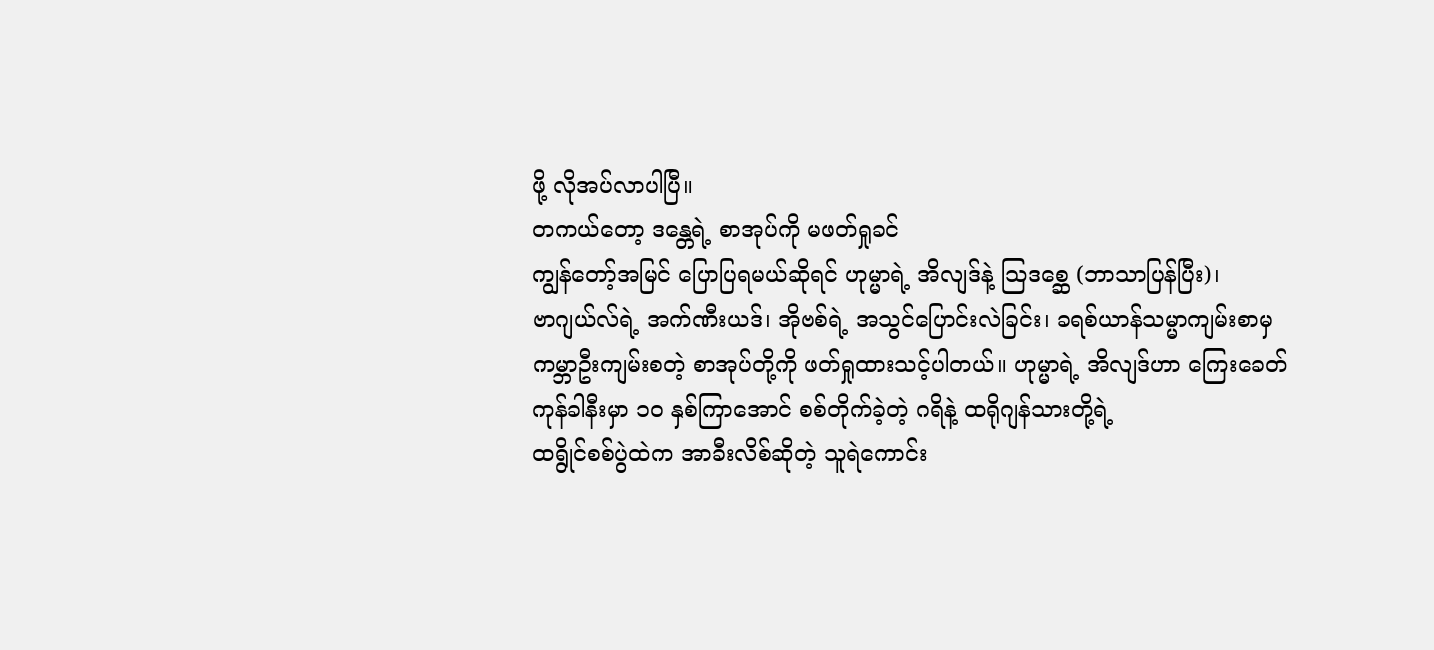ဖို့ လိုအပ်လာပါပြီ။
တကယ်တော့ ဒန္တေရဲ့ စာအုပ်ကို မဖတ်ရှုခင်
ကျွန်တော့်အမြင် ပြောပြရမယ်ဆိုရင် ဟုမ္မာရဲ့ အိလျဒ်နဲ့ သြဒစ္ဆေ (ဘာသာပြန်ပြီး)၊
ဗာဂျယ်လ်ရဲ့ အက်ဏီးယဒ်၊ အိုဗစ်ရဲ့ အသွင်ပြောင်းလဲခြင်း၊ ခရစ်ယာန်သမ္မာကျမ်းစာမှ
ကမ္ဘာဦးကျမ်းစတဲ့ စာအုပ်တို့ကို ဖတ်ရှုထားသင့်ပါတယ်။ ဟုမ္မာရဲ့ အိလျဒ်ဟာ ကြေးခေတ်
ကုန်ခါနီးမှာ ၁၀ နှစ်ကြာအောင် စစ်တိုက်ခဲ့တဲ့ ဂရိနဲ့ ထရိုဂျန်သားတို့ရဲ့
ထရွိုင်စစ်ပွဲထဲက အာခီးလိစ်ဆိုတဲ့ သူရဲကောင်း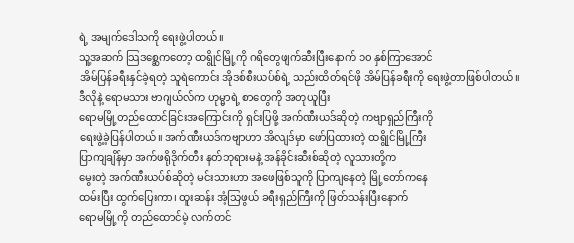ရဲ့ အမျက်ဒေါသကို ရေးဖွဲ့ပါတယ်။
သူ့အဆက် သြဒစ္ဆေကတော့ ထရွိုင်မြို့ကို ဂရိတွေဖျက်ဆီးပြီးနောက် ၁၀ နှစ်ကြာအောင်
အိမ်ပြန်ခရီးနှင်ခဲ့ရတဲ့ သူရဲကောင်း အိုဒစ်စီးယပ်စ်ရဲ့ သည်းထိတ်ရင်ဖို အိမ်ပြန်ခရီးကို ရေးဖွဲ့တာဖြစ်ပါတယ်။
ဒီလိုနဲ့ ရောမသား ဗာဂျယ်လ်က ဟုမ္မာရဲ့ စာတွေကို အတုယူပြီး
ရောမမြို့တည်ထောင်ခြင်းအကြောင်းကို ရှင်းပြဖို့ အက်ဏီးယဒ်ဆိုတဲ့ ကဗျာရှည်ကြီးကို
ရေးဖွဲ့ခဲ့ပြန်ပါတယ်။ အက်ဏီးယဒ်ကဗျာဟာ အိလျဒ်မှာ ဖော်ပြထားတဲ့ ထရွိုင်မြို့ကြီး
ပြာကျချိန်မှာ အက်ဖရိုဒိုက်တီး နတ်ဘုရားမနဲ့ အန်ခိုင်းဆီးစ်ဆိုတဲ့ လူသားတို့က
မွေးတဲ့ အက်ဏီးယပ်စ်ဆိုတဲ့ မင်းသားဟာ အဖေဖြစ်သူကို ပြာကျနေတဲ့ မြို့တော်ကနေ
ထမ်းပြီး ထွက်ပြေးကာ၊ ထူးဆန်း အံ့သြဖွယ် ခရီးရှည်ကြီးကို ဖြတ်သန်းပြီးနောက်
ရောမမြို့ကို တည်ထောင်မဲ့ လက်တင်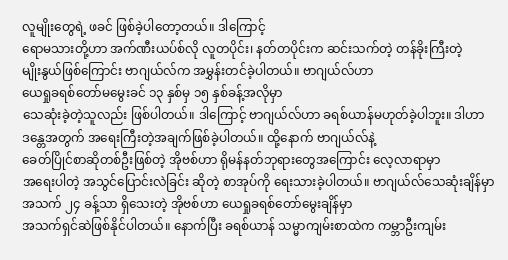လူမျိုးတွေရဲ့ ဖခင် ဖြစ်ခဲ့ပါတော့တယ်။ ဒါကြောင့်
ရောမသားတို့ဟာ အက်ဏီးယပ်စ်လို လူတပိုင်း၊ နတ်တပိုင်းက ဆင်းသက်တဲ့ တန်ခိုးကြီးတဲ့
မျိုးနွယ်ဖြစ်ကြောင်း ဗာဂျယ်လ်က အမွှန်းတင်ခဲ့ပါတယ်။ ဗာဂျယ်လ်ဟာ
ယေရှုခရစ်တော်မမွေးခင် ၁၃ နှစ်မှ ၁၅ နှစ်ခန့်အလိုမှာ
သေဆုံးခဲ့တဲ့သူလည်း ဖြစ်ပါတယ်။ ဒါကြောင့် ဗာဂျယ်လ်ဟာ ခရစ်ယာန်မဟုတ်ခဲ့ပါဘူး။ ဒါဟာ
ဒန္တေအတွက် အရေးကြီးတဲ့အချက်ဖြစ်ခဲ့ပါတယ်။ ထို့နောက် ဗာဂျယ်လ်နဲ့
ခေတ်ပြိုင်စာဆိုတစ်ဦးဖြစ်တဲ့ အိုဗစ်ဟာ ရိုမန်နတ်ဘုရားတွေအကြောင်း လေ့လာရာမှာ
အရေးပါတဲ့ အသွင်ပြောင်းလဲခြင်း ဆိုတဲ့ စာအုပ်ကို ရေးသားခဲ့ပါတယ်။ ဗာဂျယ်လ်သေဆုံးချိန်မှာ
အသက် ၂၄ ခန့်သာ ရှိသေးတဲ့ အိုဗစ်ဟာ ယေရှုခရစ်တော်မွေးချိန်မှာ
အသက်ရှင်ဆဲဖြစ်နိုင်ပါတယ်။ နောက်ပြီး ခရစ်ယာန် သမ္မာကျမ်းစာထဲက ကမ္ဘာဦးကျမ်း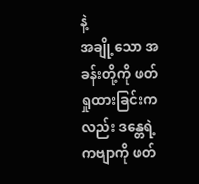နဲ့
အချို့သော အခန်းတို့ကို ဖတ်ရှုထားခြင်းကလည်း ဒန္တေရဲ့ ကဗျာကို ဖတ်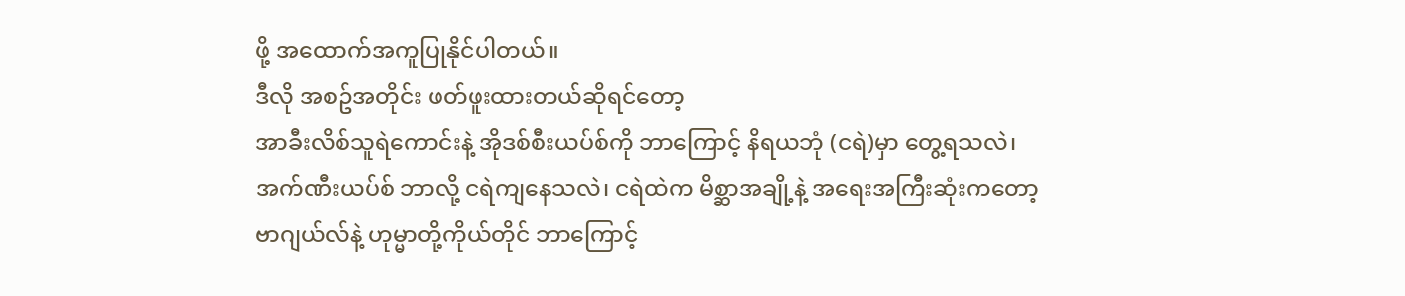ဖို့ အထောက်အကူပြုနိုင်ပါတယ်။
ဒီလို အစဥ်အတိုင်း ဖတ်ဖူးထားတယ်ဆိုရင်တော့
အာခီးလိစ်သူရဲကောင်းနဲ့ အိုဒစ်စီးယပ်စ်ကို ဘာကြောင့် နိရယဘုံ (ငရဲ)မှာ တွေ့ရသလဲ၊
အက်ဏီးယပ်စ် ဘာလို့ ငရဲကျနေသလဲ၊ ငရဲထဲက မိစ္ဆာအချို့နဲ့ အရေးအကြီးဆုံးကတော့
ဗာဂျယ်လ်နဲ့ ဟုမ္မာတို့ကိုယ်တိုင် ဘာကြောင့်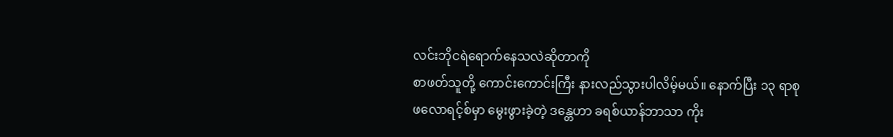လင်းဘိုငရဲရောက်နေသလဲဆိုတာကို
စာဖတ်သူတို့ ကောင်းကောင်းကြီး နားလည်သွားပါလိမ့်မယ်။ နောက်ပြီး ၁၃ ရာစု
ဖလောရင့်စ်မှာ မွေးဖွားခဲ့တဲ့ ဒန္တေဟာ ခရစ်ယာန်ဘာသာ ကိုး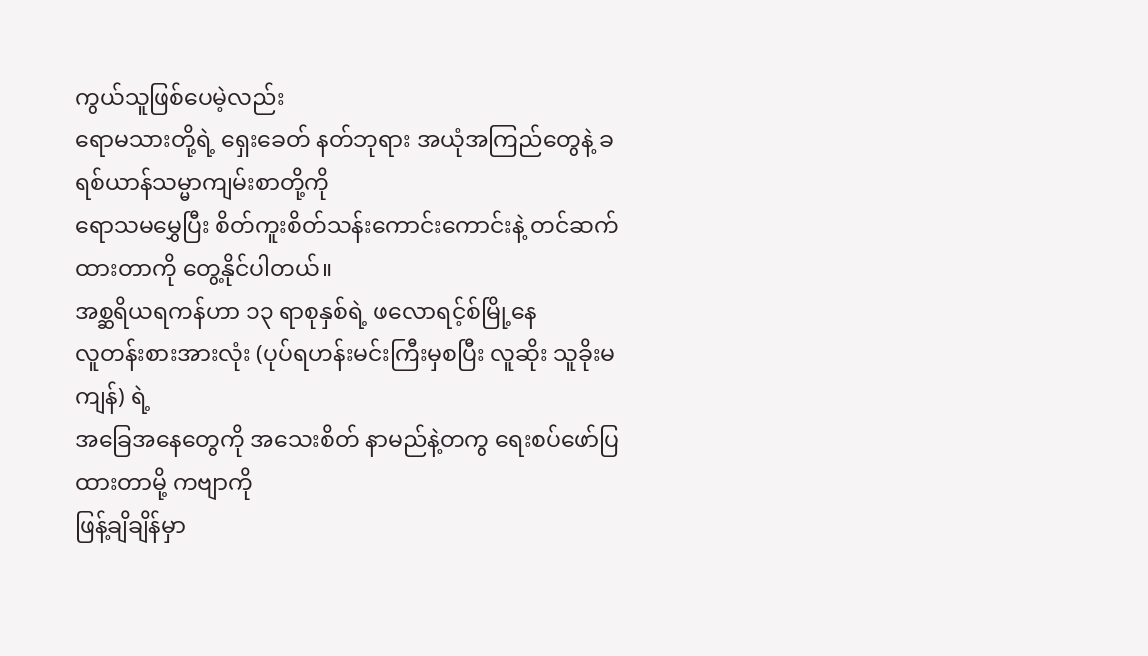ကွယ်သူဖြစ်ပေမဲ့လည်း
ရောမသားတို့ရဲ့ ရှေးခေတ် နတ်ဘုရား အယုံအကြည်တွေနဲ့ ခရစ်ယာန်သမ္မာကျမ်းစာတို့ကို
ရောသမမွှေပြီး စိတ်ကူးစိတ်သန်းကောင်းကောင်းနဲ့ တင်ဆက်ထားတာကို တွေ့နိုင်ပါတယ်။
အစ္ဆရိယရကန်ဟာ ၁၃ ရာစုနှစ်ရဲ့ ဖလောရင့်စ်မြို့နေ
လူတန်းစားအားလုံး (ပုပ်ရဟန်းမင်းကြီးမှစပြီး လူဆိုး သူခိုးမကျန်) ရဲ့
အခြေအနေတွေကို အသေးစိတ် နာမည်နဲ့တကွ ရေးစပ်ဖော်ပြထားတာမို့ ကဗျာကို
ဖြန့်ချိချိန်မှာ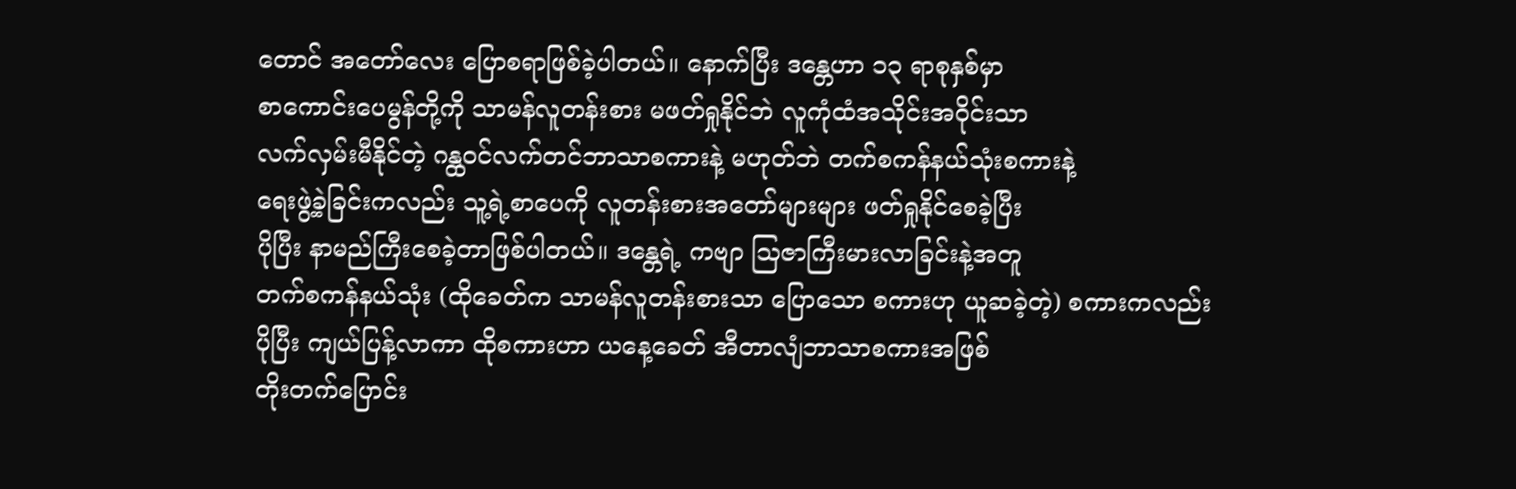တောင် အတော်လေး ပြောစရာဖြစ်ခဲ့ပါတယ်။ နောက်ပြီး ဒန္တေဟာ ၁၃ ရာစုနှစ်မှာ
စာကောင်းပေမွန်တို့ကို သာမန်လူတန်းစား မဖတ်ရှုနိုင်ဘဲ လူကုံထံအသိုင်းအဝိုင်းသာ
လက်လှမ်းမီနိုင်တဲ့ ဂန္ထဝင်လက်တင်ဘာသာစကားနဲ့ မဟုတ်ဘဲ တက်စကန်နယ်သုံးစကားနဲ့
ရေးဖွဲ့ခဲ့ခြင်းကလည်း သူ့ရဲ့စာပေကို လူတန်းစားအတော်များများ ဖတ်ရှုနိုင်စေခဲ့ပြီး
ပိုပြီး နာမည်ကြီးစေခဲ့တာဖြစ်ပါတယ်။ ဒန္တေရဲ့ ကဗျာ သြဇာကြီးမားလာခြင်းနဲ့အတူ
တက်စကန်နယ်သုံး (ထိုခေတ်က သာမန်လူတန်းစားသာ ပြောသော စကားဟု ယူဆခဲ့တဲ့) စကားကလည်း
ပိုပြီး ကျယ်ပြန့်လာကာ ထိုစကားဟာ ယနေ့ခေတ် အီတာလျံဘာသာစကားအဖြစ်
တိုးတက်ပြောင်း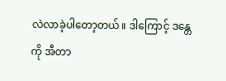လဲလာခဲ့ပါတော့တယ်။ ဒါကြောင့် ဒန္တေကို အီတာ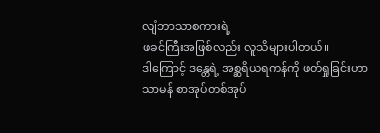လျံဘာသာစကားရဲ့
ဖခင်ကြီးအဖြစ်လည်း လူသိများပါတယ်။
ဒါကြောင့် ဒန္တေရဲ့ အစ္ဆရိယရကန်ကို ဖတ်ရှုခြင်းဟာ
သာမန် စာအုပ်တစ်အုပ်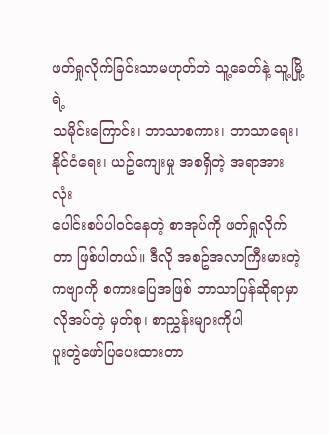ဖတ်ရှုလိုက်ခြင်းသာမဟုတ်ဘဲ သူ့ခေတ်နဲ့ သူ့မြို့ရဲ့
သမိုင်းကြောင်း၊ ဘာသာစကား၊ ဘာသာရေး၊ နိုင်ငံရေး၊ ယဥ်ကျေးမှု အစရှိတဲ့ အရာအားလုံး
ပေါင်းစပ်ပါဝင်နေတဲ့ စာအုပ်ကို ဖတ်ရှုလိုက်တာ ဖြစ်ပါတယ်။ ဒီလို အစဥ်အလာကြီးမားတဲ့
ကဗျာကို စကားပြေအဖြစ် ဘာသာပြန်ဆိုရာမှာ လိုအပ်တဲ့ မှတ်စု၊ စာညွှန်းများကိုပါ
ပူးတွဲဖော်ပြပေးထားတာ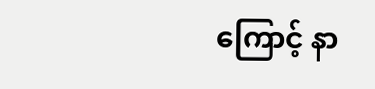ကြောင့် နာ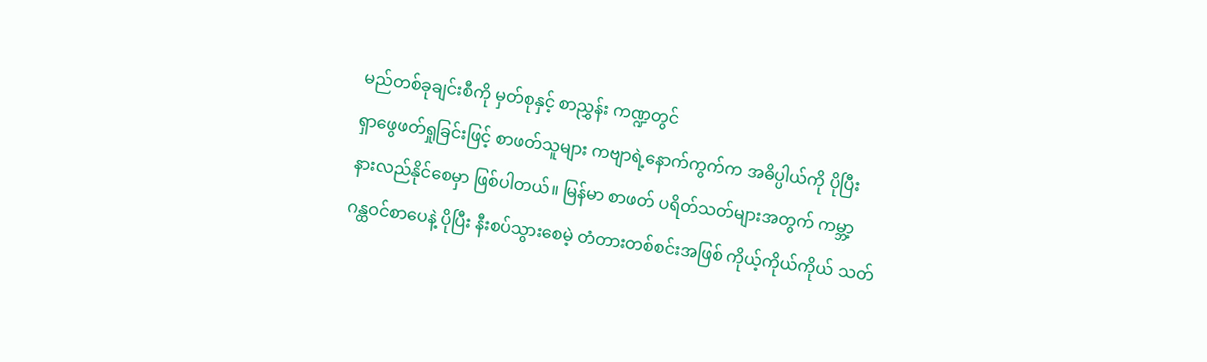မည်တစ်ခုချင်းစီကို မှတ်စုနှင့် စာညွှန်း ကဏ္ဍတွင်
ရှာဖွေဖတ်ရှုခြင်းဖြင့် စာဖတ်သူများ ကဗျာရဲ့နောက်ကွက်က အဓိပ္ပါယ်ကို ပိုပြီး
နားလည်နိုင်စေမှာ ဖြစ်ပါတယ်။ မြန်မာ စာဖတ် ပရိတ်သတ်များအတွက် ကမ္ဘာ့
ဂန္ထဝင်စာပေနဲ့ ပိုပြီး နီးစပ်သွားစေမဲ့ တံတားတစ်စင်းအဖြစ် ကိုယ့်ကိုယ်ကိုယ် သတ်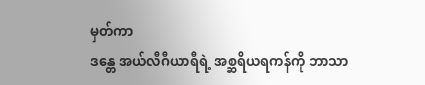မှတ်ကာ
ဒန္တေ အယ်လီဂီယာရီရဲ့ အစ္ဆရိယရကန်ကို ဘာသာ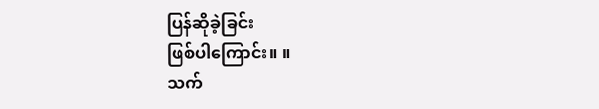ပြန်ဆိုခဲ့ခြင်း
ဖြစ်ပါကြောင်း။ ။
သက်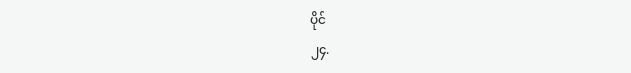ပိုင်
၂၄.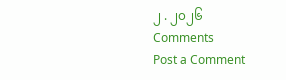၂ . ၂၀၂၆
Comments
Post a Comment